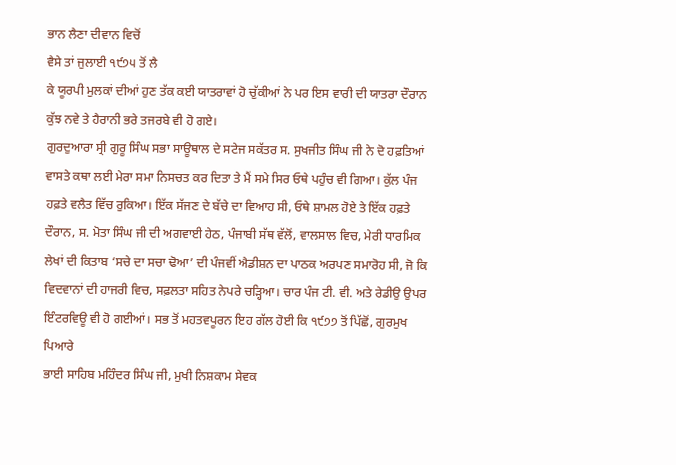ਭਾਨ ਲੈਣਾ ਦੀਵਾਨ ਵਿਚੋਂ
ਵੈਸੇ ਤਾਂ ਜੁਲਾਈ ੧੯੭੫ ਤੋਂ ਲੈ
ਕੇ ਯੂਰਪੀ ਮੁਲਕਾਂ ਦੀਆਂ ਹੁਣ ਤੱਕ ਕਈ ਯਾਤਰਾਵਾਂ ਹੋ ਚੁੱਕੀਆਂ ਨੇ ਪਰ ਇਸ ਵਾਰੀ ਦੀ ਯਾਤਰਾ ਦੌਰਾਨ
ਕੁੱਝ ਨਵੇ ਤੇ ਹੈਰਾਨੀ ਭਰੇ ਤਜਰਬੇ ਵੀ ਹੋ ਗਏ।
ਗੁਰਦੁਆਰਾ ਸ੍ਰੀ ਗੁਰੂ ਸਿੰਘ ਸਭਾ ਸਾਊਥਾਲ ਦੇ ਸਟੇਜ ਸਕੱਤਰ ਸ. ਸੁਖਜੀਤ ਸਿੰਘ ਜੀ ਨੇ ਦੋ ਹਫ਼ਤਿਆਂ
ਵਾਸਤੇ ਕਥਾ ਲਈ ਮੇਰਾ ਸਮਾ ਨਿਸਚਤ ਕਰ ਦਿਤਾ ਤੇ ਮੈਂ ਸਮੇ ਸਿਰ ਓਥੇ ਪਹੁੰਚ ਵੀ ਗਿਆ। ਕੁੱਲ ਪੰਜ
ਹਫ਼ਤੇ ਵਲੈਤ ਵਿੱਚ ਰੁਕਿਆ। ਇੱਕ ਸੱਜਣ ਦੇ ਬੱਚੇ ਦਾ ਵਿਆਹ ਸੀ, ਓਥੇ ਸ਼ਾਮਲ ਹੋਏ ਤੇ ਇੱਕ ਹਫ਼ਤੇ
ਦੌਰਾਨ, ਸ. ਮੋਤਾ ਸਿੰਘ ਜੀ ਦੀ ਅਗਵਾਈ ਹੇਠ, ਪੰਜਾਬੀ ਸੱਥ ਵੱਲੋਂ, ਵਾਲਸਾਲ ਵਿਚ, ਮੇਰੀ ਧਾਰਮਿਕ
ਲੇਖਾਂ ਦੀ ਕਿਤਾਬ ‘ਸਚੇ ਦਾ ਸਚਾ ਢੋਆ’ ਦੀ ਪੰਜਵੀਂ ਐਡੀਸ਼ਨ ਦਾ ਪਾਠਕ ਅਰਪਣ ਸਮਾਰੋਹ ਸੀ, ਜੋ ਕਿ
ਵਿਦਵਾਨਾਂ ਦੀ ਹਾਜਰੀ ਵਿਚ, ਸਫ਼ਲਤਾ ਸਹਿਤ ਨੇਪਰੇ ਚੜ੍ਹਿਆ। ਚਾਰ ਪੰਜ ਟੀ. ਵੀ. ਅਤੇ ਰੇਡੀਉ ਉਪਰ
ਇੰਟਰਵਿਊ ਵੀ ਹੋ ਗਈਆਂ। ਸਭ ਤੋਂ ਮਹਤਵਪੂਰਨ ਇਹ ਗੱਲ ਹੋਈ ਕਿ ੧੯੭੭ ਤੋਂ ਪਿੱਛੋਂ, ਗੁਰਮੁਖ ਪਿਆਰੇ
ਭਾਈ ਸਾਹਿਬ ਮਹਿੰਦਰ ਸਿੰਘ ਜੀ, ਮੁਖੀ ਨਿਸ਼ਕਾਮ ਸੇਵਕ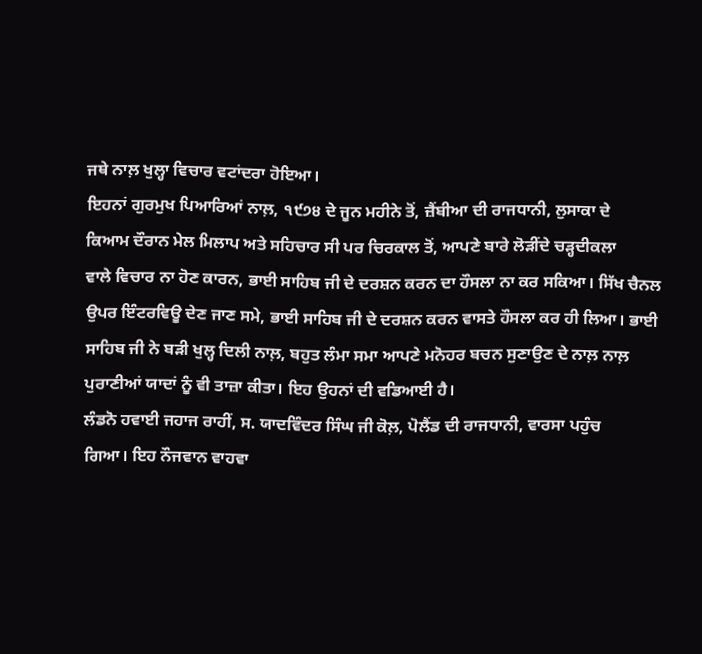ਜਥੇ ਨਾਲ਼ ਖੁਲ੍ਹਾ ਵਿਚਾਰ ਵਟਾਂਦਰਾ ਹੋਇਆ।
ਇਹਨਾਂ ਗੁਰਮੁਖ ਪਿਆਰਿਆਂ ਨਾਲ਼, ੧੯੭੪ ਦੇ ਜੂਨ ਮਹੀਨੇ ਤੋਂ, ਜ਼ੈਂਬੀਆ ਦੀ ਰਾਜਧਾਨੀ, ਲੁਸਾਕਾ ਦੇ
ਕਿਆਮ ਦੌਰਾਨ ਮੇਲ ਮਿਲਾਪ ਅਤੇ ਸਹਿਚਾਰ ਸੀ ਪਰ ਚਿਰਕਾਲ ਤੋਂ, ਆਪਣੇ ਬਾਰੇ ਲੋੜੀਂਦੇ ਚੜ੍ਹਦੀਕਲਾ
ਵਾਲੇ ਵਿਚਾਰ ਨਾ ਹੋਣ ਕਾਰਨ, ਭਾਈ ਸਾਹਿਬ ਜੀ ਦੇ ਦਰਸ਼ਨ ਕਰਨ ਦਾ ਹੌਸਲਾ ਨਾ ਕਰ ਸਕਿਆ। ਸਿੱਖ ਚੈਨਲ
ਉਪਰ ਇੰਟਰਵਿਊ ਦੇਣ ਜਾਣ ਸਮੇ, ਭਾਈ ਸਾਹਿਬ ਜੀ ਦੇ ਦਰਸ਼ਨ ਕਰਨ ਵਾਸਤੇ ਹੌਸਲਾ ਕਰ ਹੀ ਲਿਆ। ਭਾਈ
ਸਾਹਿਬ ਜੀ ਨੇ ਬੜੀ ਖੁਲ੍ਹ ਦਿਲੀ ਨਾਲ਼, ਬਹੁਤ ਲੰਮਾ ਸਮਾ ਆਪਣੇ ਮਨੋਹਰ ਬਚਨ ਸੁਣਾਉਣ ਦੇ ਨਾਲ਼ ਨਾਲ਼
ਪੁਰਾਣੀਆਂ ਯਾਦਾਂ ਨੂੰ ਵੀ ਤਾਜ਼ਾ ਕੀਤਾ। ਇਹ ਉਹਨਾਂ ਦੀ ਵਡਿਆਈ ਹੈ।
ਲੰਡਨੋ ਹਵਾਈ ਜਹਾਜ ਰਾਹੀਂ, ਸ. ਯਾਦਵਿੰਦਰ ਸਿੰਘ ਜੀ ਕੋਲ਼, ਪੋਲੈਂਡ ਦੀ ਰਾਜਧਾਨੀ, ਵਾਰਸਾ ਪਹੁੰਚ
ਗਿਆ। ਇਹ ਨੌਜਵਾਨ ਵਾਹਵਾ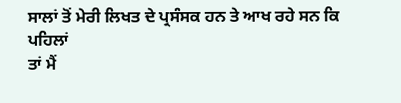ਸਾਲਾਂ ਤੋਂ ਮੇਰੀ ਲਿਖਤ ਦੇ ਪ੍ਰਸੰਸਕ ਹਨ ਤੇ ਆਖ ਰਹੇ ਸਨ ਕਿ ਪਹਿਲਾਂ
ਤਾਂ ਮੈਂ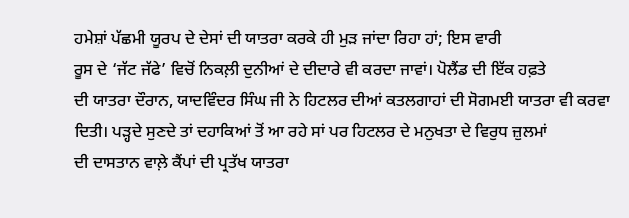ਹਮੇਸ਼ਾਂ ਪੱਛਮੀ ਯੂਰਪ ਦੇ ਦੇਸਾਂ ਦੀ ਯਾਤਰਾ ਕਰਕੇ ਹੀ ਮੁੜ ਜਾਂਦਾ ਰਿਹਾ ਹਾਂ; ਇਸ ਵਾਰੀ
ਰੂਸ ਦੇ ‘ਜੱਟ ਜੱਫੇ’ ਵਿਚੋਂ ਨਿਕਲ਼ੀ ਦੁਨੀਆਂ ਦੇ ਦੀਦਾਰੇ ਵੀ ਕਰਦਾ ਜਾਵਾਂ। ਪੋਲੈਂਡ ਦੀ ਇੱਕ ਹਫ਼ਤੇ
ਦੀ ਯਾਤਰਾ ਦੌਰਾਨ, ਯਾਦਵਿੰਦਰ ਸਿੰਘ ਜੀ ਨੇ ਹਿਟਲਰ ਦੀਆਂ ਕਤਲਗਾਹਾਂ ਦੀ ਸੋਗਮਈ ਯਾਤਰਾ ਵੀ ਕਰਵਾ
ਦਿਤੀ। ਪੜ੍ਹਦੇ ਸੁਣਦੇ ਤਾਂ ਦਹਾਕਿਆਂ ਤੋਂ ਆ ਰਹੇ ਸਾਂ ਪਰ ਹਿਟਲਰ ਦੇ ਮਨੁਖਤਾ ਦੇ ਵਿਰੁਧ ਜ਼ੁਲਮਾਂ
ਦੀ ਦਾਸਤਾਨ ਵਾਲ਼ੇ ਕੈਂਪਾਂ ਦੀ ਪ੍ਰਤੱਖ ਯਾਤਰਾ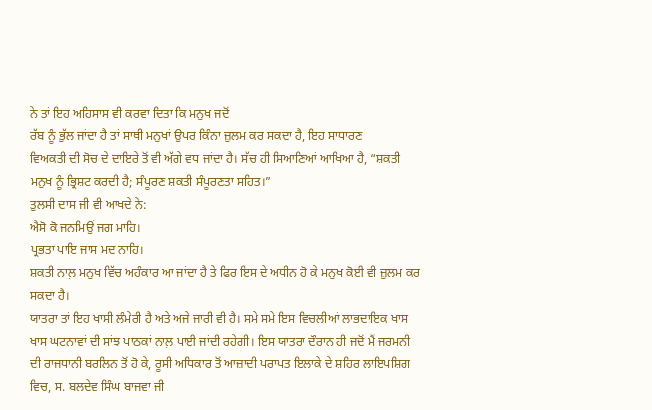ਨੇ ਤਾਂ ਇਹ ਅਹਿਸਾਸ ਵੀ ਕਰਵਾ ਦਿਤਾ ਕਿ ਮਨੁਖ ਜਦੋਂ
ਰੱਬ ਨੂੰ ਭੁੱਲ ਜਾਂਦਾ ਹੈ ਤਾਂ ਸਾਥੀ ਮਨੁਖਾਂ ਉਪਰ ਕਿੰਨਾ ਜ਼ੁਲਮ ਕਰ ਸਕਦਾ ਹੈ, ਇਹ ਸਾਧਾਰਣ
ਵਿਅਕਤੀ ਦੀ ਸੋਚ ਦੇ ਦਾਇਰੇ ਤੋਂ ਵੀ ਅੱਗੇ ਵਧ ਜਾਂਦਾ ਹੈ। ਸੱਚ ਹੀ ਸਿਆਣਿਆਂ ਆਖਿਆ ਹੈ, “ਸ਼ਕਤੀ
ਮਨੁਖ ਨੂੰ ਭ੍ਰਿਸ਼ਟ ਕਰਦੀ ਹੈ; ਸੰਪੂਰਣ ਸ਼ਕਤੀ ਸੰਪੂਰਣਤਾ ਸਹਿਤ।”
ਤੁਲਸੀ ਦਾਸ ਜੀ ਵੀ ਆਖਦੇ ਨੇ:
ਐਸੋ ਕੋ ਜਨਮਿਉਂ ਜਗ ਮਾਹਿ।
ਪ੍ਰਭਤਾ ਪਾਇ ਜਾਸ ਮਦ ਨਾਹਿ।
ਸ਼ਕਤੀ ਨਾਲ਼ ਮਨੁਖ ਵਿੱਚ ਅਹੰਕਾਰ ਆ ਜਾਂਦਾ ਹੈ ਤੇ ਫਿਰ ਇਸ ਦੇ ਅਧੀਨ ਹੋ ਕੇ ਮਨੁਖ ਕੋਈ ਵੀ ਜ਼ੁਲਮ ਕਰ
ਸਕਦਾ ਹੈ।
ਯਾਤਰਾ ਤਾਂ ਇਹ ਖਾਸੀ ਲੰਮੇਰੀ ਹੈ ਅਤੇ ਅਜੇ ਜਾਰੀ ਵੀ ਹੈ। ਸਮੇ ਸਮੇ ਇਸ ਵਿਚਲੀਆਂ ਲਾਭਦਾਇਕ ਖਾਸ
ਖਾਸ ਘਟਨਾਵਾਂ ਦੀ ਸਾਂਝ ਪਾਠਕਾਂ ਨਾਲ਼ ਪਾਈ ਜਾਂਦੀ ਰਹੇਗੀ। ਇਸ ਯਾਤਰਾ ਦੌਰਾਨ ਹੀ ਜਦੋਂ ਮੈਂ ਜਰਮਨੀ
ਦੀ ਰਾਜਧਾਨੀ ਬਰਲਿਨ ਤੋਂ ਹੋ ਕੇ, ਰੂਸੀ ਅਧਿਕਾਰ ਤੋਂ ਆਜ਼ਾਦੀ ਪਰਾਪਤ ਇਲਾਕੇ ਦੇ ਸ਼ਹਿਰ ਲਾਇਪਸ਼ਿਗ
ਵਿਚ, ਸ. ਬਲਦੇਵ ਸਿੰਘ ਬਾਜਵਾ ਜੀ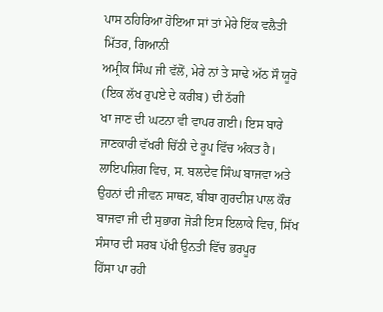ਪਾਸ ਠਹਿਰਿਆ ਹੋਇਆ ਸਾਂ ਤਾਂ ਮੇਰੇ ਇੱਕ ਵਲੈਤੀ ਮਿੱਤਰ, ਗਿਆਨੀ
ਅਮ੍ਰੀਕ ਸਿੰਘ ਜੀ ਵੱਲੋਂ, ਮੇਰੇ ਨਾਂ ਤੇ ਸਾਢੇ ਅੱਠ ਸੌ ਯੂਰੋ (ਇਕ ਲੱਖ ਰੁਪਏ ਦੇ ਕਰੀਬ) ਦੀ ਠੱਗੀ
ਖਾ ਜਾਣ ਦੀ ਘਟਨਾ ਵੀ ਵਾਪਰ ਗਈ। ਇਸ ਬਾਰੇ ਜਾਣਕਾਰੀ ਵੱਖਰੀ ਚਿੱਠੀ ਦੇ ਰੂਪ ਵਿੱਚ ਅੰਕਤ ਹੈ।
ਲਾਇਪਸ਼ਿਗ ਵਿਚ, ਸ. ਬਲਦੇਵ ਸਿੰਘ ਬਾਜਵਾ ਅਤੇ ਉਹਨਾਂ ਦੀ ਜੀਵਨ ਸਾਥਣ, ਬੀਬਾ ਗੁਰਦੀਸ਼ ਪਾਲ ਕੌਰ
ਬਾਜਵਾ ਜੀ ਦੀ ਸੁਭਾਗ ਜੋੜੀ ਇਸ ਇਲਾਕੇ ਵਿਚ, ਸਿੱਖ ਸੰਸਾਰ ਦੀ ਸਰਬ ਪੱਖੀ ਉਨਤੀ ਵਿੱਚ ਭਰਪੂਰ
ਹਿੱਸਾ ਪਾ ਰਹੀ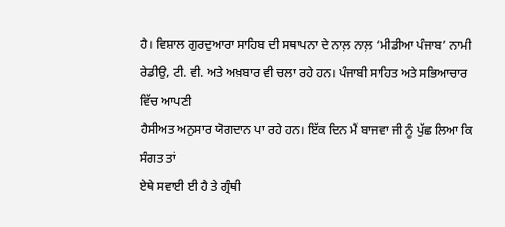ਹੈ। ਵਿਸ਼ਾਲ ਗੁਰਦੁਆਰਾ ਸਾਹਿਬ ਦੀ ਸਥਾਪਨਾ ਦੇ ਨਾਲ਼ ਨਾਲ਼ ‘ਮੀਡੀਆ ਪੰਜਾਬ’ ਨਾਮੀ
ਰੇਡੀਉ, ਟੀ. ਵੀ. ਅਤੇ ਅਖ਼ਬਾਰ ਵੀ ਚਲਾ ਰਹੇ ਹਨ। ਪੰਜਾਬੀ ਸਾਹਿਤ ਅਤੇ ਸਭਿਆਚਾਰ ਵਿੱਚ ਆਪਣੀ
ਹੈਸੀਅਤ ਅਨੁਸਾਰ ਯੋਗਦਾਨ ਪਾ ਰਹੇ ਹਨ। ਇੱਕ ਦਿਨ ਮੈਂ ਬਾਜਵਾ ਜੀ ਨੂੰ ਪੁੱਛ ਲਿਆ ਕਿ ਸੰਗਤ ਤਾਂ
ਏਥੇ ਸਵਾਈ ਈ ਹੈ ਤੇ ਗ੍ਰੰਥੀ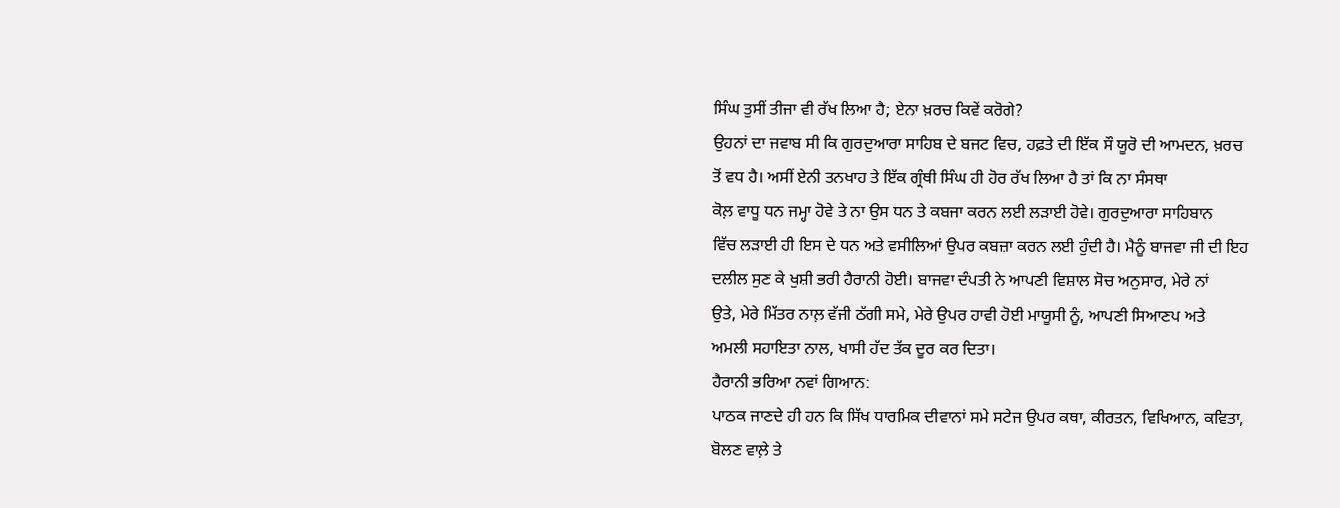ਸਿੰਘ ਤੁਸੀਂ ਤੀਜਾ ਵੀ ਰੱਖ ਲਿਆ ਹੈ; ਏਨਾ ਖ਼ਰਚ ਕਿਵੇਂ ਕਰੋਗੇ?
ਉਹਨਾਂ ਦਾ ਜਵਾਬ ਸੀ ਕਿ ਗੁਰਦੁਆਰਾ ਸਾਹਿਬ ਦੇ ਬਜਟ ਵਿਚ, ਹਫ਼ਤੇ ਦੀ ਇੱਕ ਸੌ ਯੂਰੋ ਦੀ ਆਮਦਨ, ਖ਼ਰਚ
ਤੋਂ ਵਧ ਹੈ। ਅਸੀਂ ਏਨੀ ਤਨਖਾਹ ਤੇ ਇੱਕ ਗ੍ਰੰਥੀ ਸਿੰਘ ਹੀ ਹੋਰ ਰੱਖ ਲਿਆ ਹੈ ਤਾਂ ਕਿ ਨਾ ਸੰਸਥਾ
ਕੋਲ਼ ਵਾਧੂ ਧਨ ਜਮ੍ਹਾ ਹੋਵੇ ਤੇ ਨਾ ਉਸ ਧਨ ਤੇ ਕਬਜਾ ਕਰਨ ਲਈ ਲੜਾਈ ਹੋਵੇ। ਗੁਰਦੁਆਰਾ ਸਾਹਿਬਾਨ
ਵਿੱਚ ਲੜਾਈ ਹੀ ਇਸ ਦੇ ਧਨ ਅਤੇ ਵਸੀਲਿਆਂ ਉਪਰ ਕਬਜ਼ਾ ਕਰਨ ਲਈ ਹੁੰਦੀ ਹੈ। ਮੈਨੂੰ ਬਾਜਵਾ ਜੀ ਦੀ ਇਹ
ਦਲੀਲ ਸੁਣ ਕੇ ਖੁਸ਼ੀ ਭਰੀ ਹੈਰਾਨੀ ਹੋਈ। ਬਾਜਵਾ ਦੰਪਤੀ ਨੇ ਆਪਣੀ ਵਿਸ਼ਾਲ ਸੋਚ ਅਨੁਸਾਰ, ਮੇਰੇ ਨਾਂ
ਉਤੇ, ਮੇਰੇ ਮਿੱਤਰ ਨਾਲ਼ ਵੱਜੀ ਠੱਗੀ ਸਮੇ, ਮੇਰੇ ਉਪਰ ਹਾਵੀ ਹੋਈ ਮਾਯੂਸੀ ਨੂੰ, ਆਪਣੀ ਸਿਆਣਪ ਅਤੇ
ਅਮਲੀ ਸਹਾਇਤਾ ਨਾਲ, ਖਾਸੀ ਹੱਦ ਤੱਕ ਦੂਰ ਕਰ ਦਿਤਾ।
ਹੈਰਾਨੀ ਭਰਿਆ ਨਵਾਂ ਗਿਆਨ:
ਪਾਠਕ ਜਾਣਦੇ ਹੀ ਹਨ ਕਿ ਸਿੱਖ ਧਾਰਮਿਕ ਦੀਵਾਨਾਂ ਸਮੇ ਸਟੇਜ ਉਪਰ ਕਥਾ, ਕੀਰਤਨ, ਵਿਖਿਆਨ, ਕਵਿਤਾ,
ਬੋਲਣ ਵਾਲ਼ੇ ਤੇ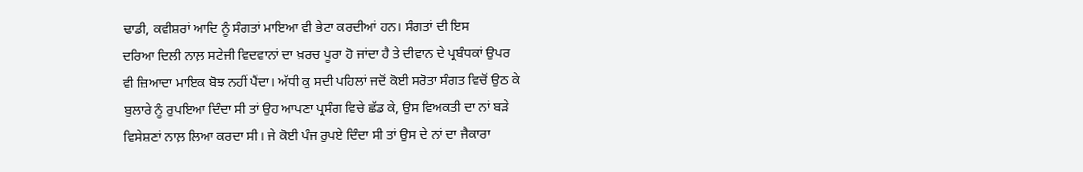ਢਾਡੀ, ਕਵੀਸ਼ਰਾਂ ਆਦਿ ਨੂੰ ਸੰਗਤਾਂ ਮਾਇਆ ਵੀ ਭੇਟਾ ਕਰਦੀਆਂ ਹਨ। ਸੰਗਤਾਂ ਦੀ ਇਸ
ਦਰਿਆ ਦਿਲੀ ਨਾਲ਼ ਸਟੇਜੀ ਵਿਦਵਾਨਾਂ ਦਾ ਖ਼ਰਚ ਪੂਰਾ ਹੋ ਜਾਂਦਾ ਹੈ ਤੇ ਦੀਵਾਨ ਦੇ ਪ੍ਰਬੰਧਕਾਂ ਉਪਰ
ਵੀ ਜ਼ਿਆਦਾ ਮਾਇਕ ਬੋਝ ਨਹੀਂ ਪੈਂਦਾ। ਅੱਧੀ ਕੁ ਸਦੀ ਪਹਿਲਾਂ ਜਦੋਂ ਕੋਈ ਸਰੋਤਾ ਸੰਗਤ ਵਿਚੋਂ ਉਠ ਕੇ
ਬੁਲਾਰੇ ਨੂੰ ਰੁਪਇਆ ਦਿੰਦਾ ਸੀ ਤਾਂ ਉਹ ਆਪਣਾ ਪ੍ਰਸੰਗ ਵਿਚੇ ਛੱਡ ਕੇ, ਉਸ ਵਿਅਕਤੀ ਦਾ ਨਾਂ ਬੜੇ
ਵਿਸੇਸ਼ਣਾਂ ਨਾਲ਼ ਲਿਆ ਕਰਦਾ ਸੀ। ਜੇ ਕੋਈ ਪੰਜ ਰੁਪਏ ਦਿੰਦਾ ਸੀ ਤਾਂ ਉਸ ਦੇ ਨਾਂ ਦਾ ਜੈਕਾਰਾ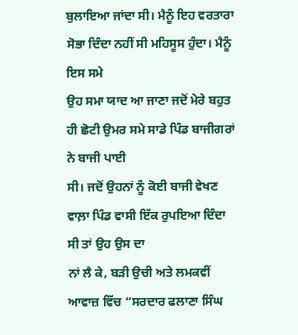ਬੁਲਾਇਆ ਜਾਂਦਾ ਸੀ। ਮੈਨੂੰ ਇਹ ਵਰਤਾਰਾ ਸੋਭਾ ਦਿੰਦਾ ਨਹੀਂ ਸੀ ਮਹਿਸੂਸ ਹੁੰਦਾ। ਮੈਨੂੰ ਇਸ ਸਮੇ
ਉਹ ਸਮਾ ਯਾਦ ਆ ਜਾਣਾ ਜਦੋਂ ਮੇਰੇ ਬਹੁਤ ਹੀ ਛੋਟੀ ਉਮਰ ਸਮੇ ਸਾਡੇ ਪਿੰਡ ਬਾਜੀਗਰਾਂ ਨੇ ਬਾਜੀ ਪਾਈ
ਸੀ। ਜਦੋਂ ਉਹਨਾਂ ਨੂੰ ਕੋਈ ਬਾਜੀ ਵੇਖਣ ਵਾਲ਼ਾ ਪਿੰਡ ਵਾਸੀ ਇੱਕ ਰੁਪਇਆ ਦਿੰਦਾ ਸੀ ਤਾਂ ਉਹ ਉਸ ਦਾ
ਨਾਂ ਲੈ ਕੇ, ਬੜੀ ਉਚੀ ਅਤੇ ਲਮਕਵੀਂ ਆਵਾਜ਼ ਵਿੱਚ “ਸਰਦਾਰ ਫਲਾਣਾ ਸਿੰਘ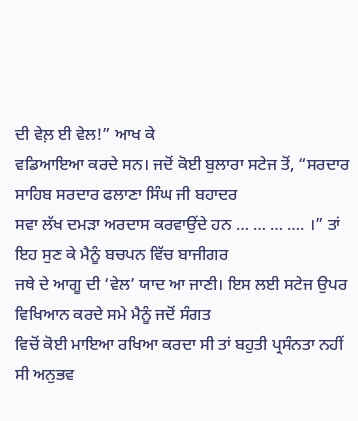ਦੀ ਵੇਲ਼ ਈ ਵੇਲ!” ਆਖ ਕੇ
ਵਡਿਆਇਆ ਕਰਦੇ ਸਨ। ਜਦੋਂ ਕੋਈ ਬੁਲਾਰਾ ਸਟੇਜ ਤੋਂ, “ਸਰਦਾਰ ਸਾਹਿਬ ਸਰਦਾਰ ਫਲਾਣਾ ਸਿੰਘ ਜੀ ਬਹਾਦਰ
ਸਵਾ ਲੱਖ ਦਮੜਾ ਅਰਦਾਸ ਕਰਵਾਉਂਦੇ ਹਨ … … … …. ।” ਤਾਂ ਇਹ ਸੁਣ ਕੇ ਮੈਨੂੰ ਬਚਪਨ ਵਿੱਚ ਬਾਜੀਗਰ
ਜਥੇ ਦੇ ਆਗੂ ਦੀ ‘ਵੇਲ’ ਯਾਦ ਆ ਜਾਣੀ। ਇਸ ਲਈ ਸਟੇਜ ਉਪਰ ਵਿਖਿਆਨ ਕਰਦੇ ਸਮੇ ਮੈਨੂੰ ਜਦੋਂ ਸੰਗਤ
ਵਿਚੋਂ ਕੋਈ ਮਾਇਆ ਰਖਿਆ ਕਰਦਾ ਸੀ ਤਾਂ ਬਹੁਤੀ ਪ੍ਰਸੰਨਤਾ ਨਹੀਂ ਸੀ ਅਨੁਭਵ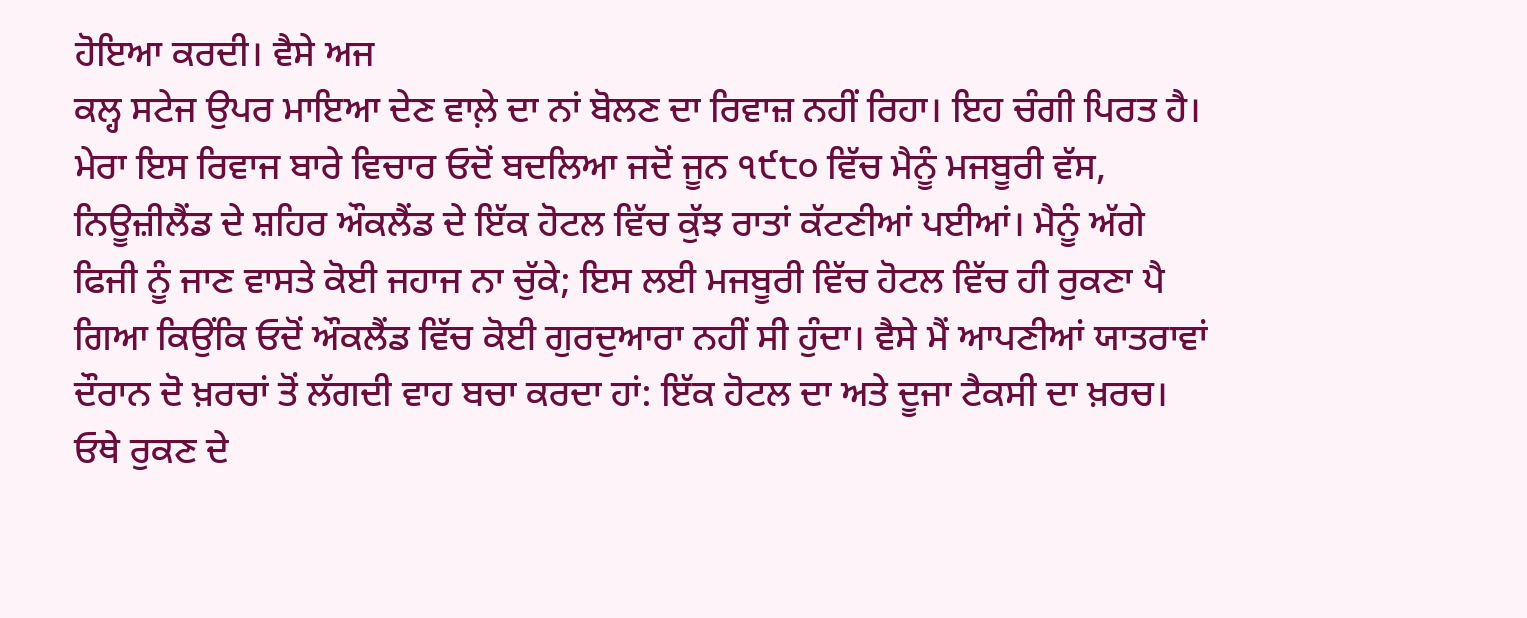ਹੋਇਆ ਕਰਦੀ। ਵੈਸੇ ਅਜ
ਕਲ੍ਹ ਸਟੇਜ ਉਪਰ ਮਾਇਆ ਦੇਣ ਵਾਲ਼ੇ ਦਾ ਨਾਂ ਬੋਲਣ ਦਾ ਰਿਵਾਜ਼ ਨਹੀਂ ਰਿਹਾ। ਇਹ ਚੰਗੀ ਪਿਰਤ ਹੈ।
ਮੇਰਾ ਇਸ ਰਿਵਾਜ ਬਾਰੇ ਵਿਚਾਰ ਓਦੋਂ ਬਦਲਿਆ ਜਦੋਂ ਜੂਨ ੧੯੮੦ ਵਿੱਚ ਮੈਨੂੰ ਮਜਬੂਰੀ ਵੱਸ,
ਨਿਊਜ਼ੀਲੈਂਡ ਦੇ ਸ਼ਹਿਰ ਔਕਲੈਂਡ ਦੇ ਇੱਕ ਹੋਟਲ ਵਿੱਚ ਕੁੱਝ ਰਾਤਾਂ ਕੱਟਣੀਆਂ ਪਈਆਂ। ਮੈਨੂੰ ਅੱਗੇ
ਫਿਜੀ ਨੂੰ ਜਾਣ ਵਾਸਤੇ ਕੋਈ ਜਹਾਜ ਨਾ ਚੁੱਕੇ; ਇਸ ਲਈ ਮਜਬੂਰੀ ਵਿੱਚ ਹੋਟਲ ਵਿੱਚ ਹੀ ਰੁਕਣਾ ਪੈ
ਗਿਆ ਕਿਉਂਕਿ ਓਦੋਂ ਔਕਲੈਂਡ ਵਿੱਚ ਕੋਈ ਗੁਰਦੁਆਰਾ ਨਹੀਂ ਸੀ ਹੁੰਦਾ। ਵੈਸੇ ਮੈਂ ਆਪਣੀਆਂ ਯਾਤਰਾਵਾਂ
ਦੌਰਾਨ ਦੋ ਖ਼ਰਚਾਂ ਤੋਂ ਲੱਗਦੀ ਵਾਹ ਬਚਾ ਕਰਦਾ ਹਾਂ: ਇੱਕ ਹੋਟਲ ਦਾ ਅਤੇ ਦੂਜਾ ਟੈਕਸੀ ਦਾ ਖ਼ਰਚ।
ਓਥੇ ਰੁਕਣ ਦੇ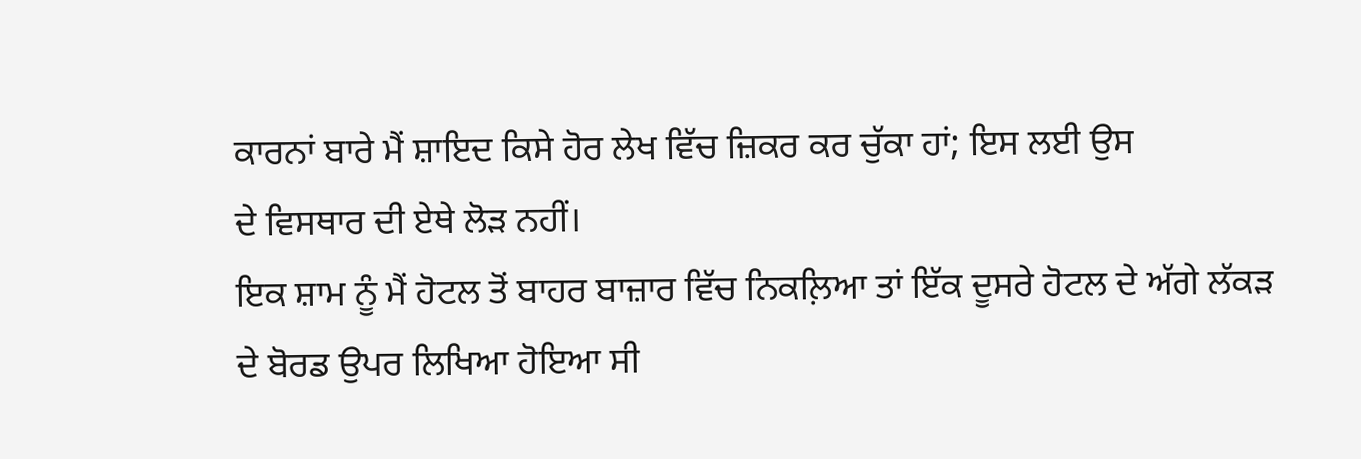ਕਾਰਨਾਂ ਬਾਰੇ ਮੈਂ ਸ਼ਾਇਦ ਕਿਸੇ ਹੋਰ ਲੇਖ ਵਿੱਚ ਜ਼ਿਕਰ ਕਰ ਚੁੱਕਾ ਹਾਂ; ਇਸ ਲਈ ਉਸ
ਦੇ ਵਿਸਥਾਰ ਦੀ ਏਥੇ ਲੋੜ ਨਹੀਂ।
ਇਕ ਸ਼ਾਮ ਨੂੰ ਮੈਂ ਹੋਟਲ ਤੋਂ ਬਾਹਰ ਬਾਜ਼ਾਰ ਵਿੱਚ ਨਿਕਲ਼ਿਆ ਤਾਂ ਇੱਕ ਦੂਸਰੇ ਹੋਟਲ ਦੇ ਅੱਗੇ ਲੱਕੜ
ਦੇ ਬੋਰਡ ਉਪਰ ਲਿਖਿਆ ਹੋਇਆ ਸੀ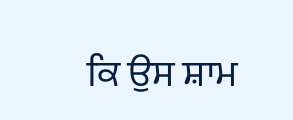ਕਿ ਉਸ ਸ਼ਾਮ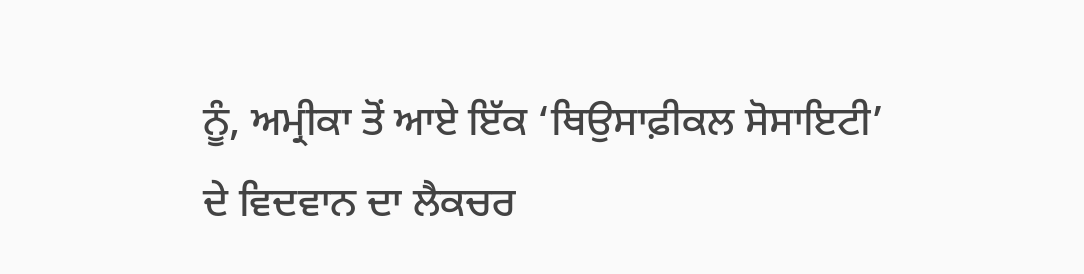ਨੂੰ, ਅਮ੍ਰੀਕਾ ਤੋਂ ਆਏ ਇੱਕ ‘ਥਿਉਸਾਫ਼ੀਕਲ ਸੋਸਾਇਟੀ’
ਦੇ ਵਿਦਵਾਨ ਦਾ ਲੈਕਚਰ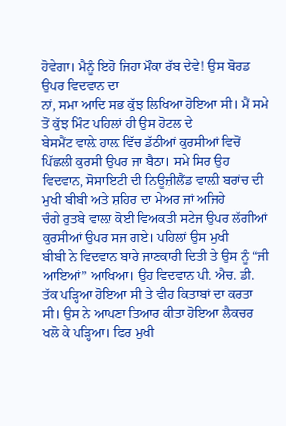ਹੋਵੇਗਾ। ਮੈਨੂੰ ਇਹੋ ਜਿਹਾ ਮੌਕਾ ਰੱਬ ਦੇਵੇ! ਉਸ ਬੋਰਡ ਉਪਰ ਵਿਦਵਾਨ ਦਾ
ਨਾਂ, ਸਮਾ ਆਦਿ ਸਭ ਕੁੱਝ ਲਿਖਿਆ ਹੋਇਆ ਸੀ। ਮੈਂ ਸਮੇ ਤੋਂ ਕੁੱਝ ਮਿੰਟ ਪਹਿਲਾਂ ਹੀ ਉਸ ਹੋਟਲ ਦੇ
ਬੇਸਮੈਂਟ ਵਾਲ਼ੇ ਹਾਲ਼ ਵਿੱਚ ਡੱਠੀਆਂ ਕੁਰਸੀਆਂ ਵਿਚੋਂ ਪਿੱਛਲੀ ਕੁਰਸੀ ਉਪਰ ਜਾ ਬੈਠਾ। ਸਮੇ ਸਿਰ ਉਹ
ਵਿਦਵਾਨ, ਸੋਸਾਇਟੀ ਦੀ ਨਿਊਜ਼ੀਲੈਂਡ ਵਾਲ਼ੀ ਬਰਾਂਚ ਦੀ ਮੁਖੀ ਬੀਬੀ ਅਤੇ ਸ਼ਹਿਰ ਦਾ ਮੇਅਰ ਜਾਂ ਅਜਿਹੇ
ਚੰਗੇ ਰੁਤਬੇ ਵਾਲ਼ਾ ਕੋਈ ਵਿਅਕਤੀ ਸਟੇਜ ਉਪਰ ਲੱਗੀਆਂ ਕੁਰਸੀਆਂ ਉਪਰ ਸਜ ਗਏ। ਪਹਿਲਾਂ ਉਸ ਮੁਖੀ
ਬੀਬੀ ਨੇ ਵਿਦਵਾਨ ਬਾਰੇ ਜਾਣਕਾਰੀ ਦਿਤੀ ਤੇ ਉਸ ਨੂੰ “ਜੀ ਆਇਆਂ” ਆਖਿਆ। ਉਹ ਵਿਦਵਾਨ ਪੀ. ਐਚ. ਡੀ.
ਤੱਕ ਪੜ੍ਹਿਆ ਹੋਇਆ ਸੀ ਤੇ ਵੀਹ ਕਿਤਾਬਾਂ ਦਾ ਕਰਤਾ ਸੀ। ਉਸ ਨੇ ਆਪਣਾ ਤਿਆਰ ਕੀਤਾ ਹੋਇਆ ਲੈਕਚਰ
ਖਲੋ ਕੇ ਪੜ੍ਹਿਆ। ਫਿਰ ਮੁਖੀ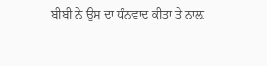ਬੀਬੀ ਨੇ ਉਸ ਦਾ ਧੰਨਵਾਦ ਕੀਤਾ ਤੇ ਨਾਲ਼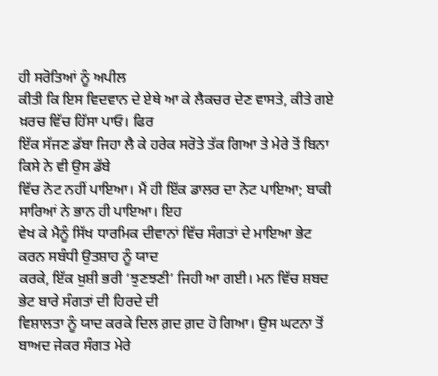ਹੀ ਸਰੋਤਿਆਂ ਨੂੰ ਅਪੀਲ
ਕੀਤੀ ਕਿ ਇਸ ਵਿਦਵਾਨ ਦੇ ਏਥੇ ਆ ਕੇ ਲੈਕਚਰ ਦੇਣ ਵਾਸਤੇ, ਕੀਤੇ ਗਏ ਖ਼ਰਚ ਵਿੱਚ ਹਿੱਸਾ ਪਾਓ। ਫਿਰ
ਇੱਕ ਸੱਜਣ ਡੱਬਾ ਜਿਹਾ ਲੈ ਕੇ ਹਰੇਕ ਸਰੋਤੇ ਤੱਕ ਗਿਆ ਤੇ ਮੇਰੇ ਤੋਂ ਬਿਨਾ ਕਿਸੇ ਨੇ ਵੀ ਉਸ ਡੱਬੇ
ਵਿੱਚ ਨੋਟ ਨਹੀਂ ਪਾਇਆ। ਮੈਂ ਹੀ ਇੱਕ ਡਾਲਰ ਦਾ ਨੋਟ ਪਾਇਆ; ਬਾਕੀ ਸਾਰਿਆਂ ਨੇ ਭਾਨ ਹੀ ਪਾਇਆ। ਇਹ
ਵੇਖ ਕੇ ਮੈਨੂੰ ਸਿੱਖ ਧਾਰਮਿਕ ਦੀਵਾਨਾਂ ਵਿੱਚ ਸੰਗਤਾਂ ਦੇ ਮਾਇਆ ਭੇਟ ਕਰਨ ਸਬੰਧੀ ਉਤਸ਼ਾਹ ਨੂੰ ਯਾਦ
ਕਰਕੇ, ਇੱਕ ਖ਼ੁਸ਼ੀ ਭਰੀ ‘ਝੁਣਝਣੀ’ ਜਿਹੀ ਆ ਗਈ। ਮਨ ਵਿੱਚ ਸ਼ਬਦ ਭੇਟ ਬਾਰੇ ਸੰਗਤਾਂ ਦੀ ਹਿਰਦੇ ਦੀ
ਵਿਸ਼ਾਲਤਾ ਨੂੰ ਯਾਦ ਕਰਕੇ ਦਿਲ ਗ਼ਦ ਗ਼ਦ ਹੋ ਗਿਆ। ਉਸ ਘਟਨਾ ਤੋਂ ਬਾਅਦ ਜੇਕਰ ਸੰਗਤ ਮੇਰੇ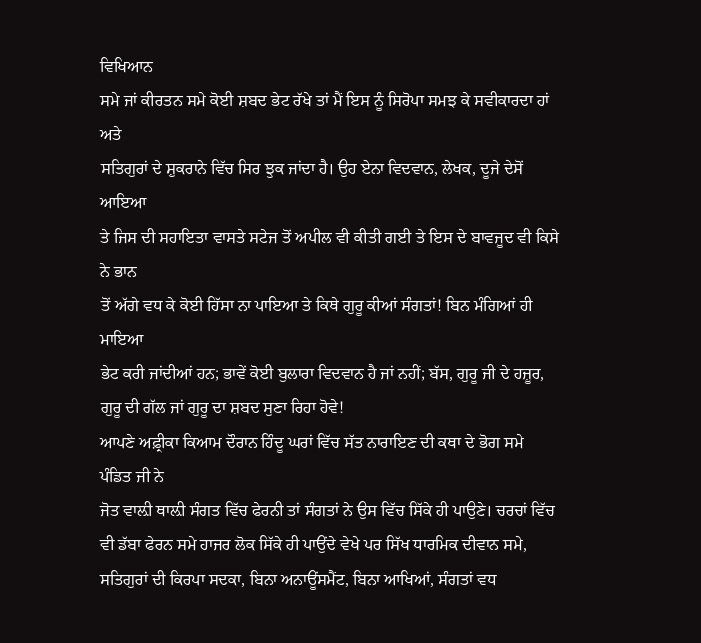ਵਿਖਿਆਨ
ਸਮੇ ਜਾਂ ਕੀਰਤਨ ਸਮੇ ਕੋਈ ਸ਼ਬਦ ਭੇਟ ਰੱਖੇ ਤਾਂ ਮੈਂ ਇਸ ਨੂੰ ਸਿਰੋਪਾ ਸਮਝ ਕੇ ਸਵੀਕਾਰਦਾ ਹਾਂ ਅਤੇ
ਸਤਿਗੁਰਾਂ ਦੇ ਸ਼ੁਕਰਾਨੇ ਵਿੱਚ ਸਿਰ ਝੁਕ ਜਾਂਦਾ ਹੈ। ਉਹ ਏਨਾ ਵਿਦਵਾਨ, ਲੇਖਕ, ਦੂਜੇ ਦੇਸੋਂ ਆਇਆ
ਤੇ ਜਿਸ ਦੀ ਸਹਾਇਤਾ ਵਾਸਤੇ ਸਟੇਜ ਤੋਂ ਅਪੀਲ ਵੀ ਕੀਤੀ ਗਈ ਤੇ ਇਸ ਦੇ ਬਾਵਜੂਦ ਵੀ ਕਿਸੇ ਨੇ ਭਾਨ
ਤੋਂ ਅੱਗੇ ਵਧ ਕੇ ਕੋਈ ਹਿੱਸਾ ਨਾ ਪਾਇਆ ਤੇ ਕਿਥੇ ਗੁਰੂ ਕੀਆਂ ਸੰਗਤਾਂ! ਬਿਨ ਮੰਗਿਆਂ ਹੀ ਮਾਇਆ
ਭੇਟ ਕਰੀ ਜਾਂਦੀਆਂ ਹਨ; ਭਾਵੇਂ ਕੋਈ ਬੁਲਾਰਾ ਵਿਦਵਾਨ ਹੈ ਜਾਂ ਨਹੀਂ; ਬੱਸ, ਗੁਰੂ ਜੀ ਦੇ ਹਜ਼ੂਰ,
ਗੁਰੂ ਦੀ ਗੱਲ ਜਾਂ ਗੁਰੂ ਦਾ ਸ਼ਬਦ ਸੁਣਾ ਰਿਹਾ ਹੋਵੇ!
ਆਪਣੇ ਅਫ਼੍ਰੀਕਾ ਕਿਆਮ ਦੌਰਾਨ ਹਿੰਦੂ ਘਰਾਂ ਵਿੱਚ ਸੱਤ ਨਾਰਾਇਣ ਦੀ ਕਥਾ ਦੇ ਭੋਗ ਸਮੇ ਪੰਡਿਤ ਜੀ ਨੇ
ਜੋਤ ਵਾਲ਼ੀ ਥਾਲ਼ੀ ਸੰਗਤ ਵਿੱਚ ਫੇਰਨੀ ਤਾਂ ਸੰਗਤਾਂ ਨੇ ਉਸ ਵਿੱਚ ਸਿੱਕੇ ਹੀ ਪਾਉਣੇ। ਚਰਚਾਂ ਵਿੱਚ
ਵੀ ਡੱਬਾ ਫੇਰਨ ਸਮੇ ਹਾਜਰ ਲੋਕ ਸਿੱਕੇ ਹੀ ਪਾਉਂਦੇ ਵੇਖੇ ਪਰ ਸਿੱਖ ਧਾਰਮਿਕ ਦੀਵਾਨ ਸਮੇ,
ਸਤਿਗੁਰਾਂ ਦੀ ਕਿਰਪਾ ਸਦਕਾ, ਬਿਨਾ ਅਨਾਊਂਸਮੈਂਟ, ਬਿਨਾ ਆਖਿਆਂ, ਸੰਗਤਾਂ ਵਧ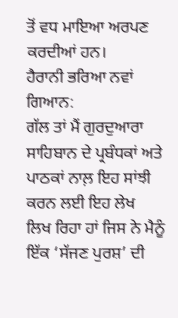ਤੋਂ ਵਧ ਮਾਇਆ ਅਰਪਣ
ਕਰਦੀਆਂ ਹਨ।
ਹੈਰਾਨੀ ਭਰਿਆ ਨਵਾਂ ਗਿਆਨ:
ਗੱਲ ਤਾਂ ਮੈਂ ਗੁਰਦੁਆਰਾ ਸਾਹਿਬਾਨ ਦੇ ਪ੍ਰਬੰਧਕਾਂ ਅਤੇ ਪਾਠਕਾਂ ਨਾਲ਼ ਇਹ ਸਾਂਝੀ ਕਰਨ ਲਈ ਇਹ ਲੇਖ
ਲਿਖ ਰਿਹਾ ਹਾਂ ਜਿਸ ਨੇ ਮੈਨੂੰ ਇੱਕ ‘ਸੱਜਣ ਪੁਰਸ਼’ ਦੀ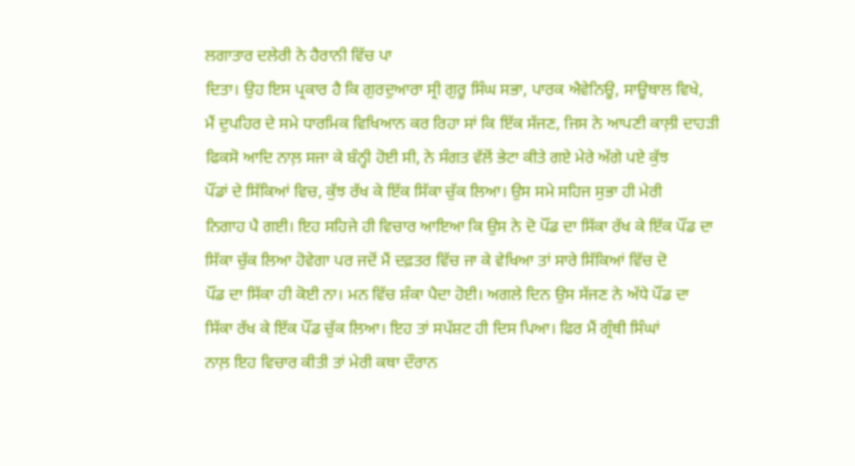ਲਗਾਤਾਰ ਦਲੇਰੀ ਨੇ ਹੈਰਾਨੀ ਵਿੱਚ ਪਾ
ਦਿਤਾ। ਉਹ ਇਸ ਪ੍ਰਕਾਰ ਹੈ ਕਿ ਗੁਰਦੁਆਰਾ ਸ੍ਰੀ ਗੁਰੂ ਸਿੰਘ ਸਭਾ, ਪਾਰਕ ਐਵੇਨਿਊ, ਸਾਊਥਾਲ ਵਿਖੇ,
ਮੈਂ ਦੁਪਹਿਰ ਦੇ ਸਮੇ ਧਾਰਮਿਕ ਵਿਖਿਆਨ ਕਰ ਰਿਹਾ ਸਾਂ ਕਿ ਇੱਕ ਸੱਜਣ, ਜਿਸ ਨੇ ਆਪਣੀ ਕਾਲ਼ੀ ਦਾਹੜੀ
ਫਿਕਸੋ ਆਦਿ ਨਾਲ਼ ਸਜਾ ਕੇ ਬੰਨ੍ਹੀ ਹੋਈ ਸੀ, ਨੇ ਸੰਗਤ ਵੱਲੋਂ ਭੇਟਾ ਕੀਤੇ ਗਏ ਮੇਰੇ ਅੱਗੇ ਪਏ ਕੁੱਝ
ਪੌਂਡਾਂ ਦੇ ਸਿੱਕਿਆਂ ਵਿਚ, ਕੁੱਝ ਰੱਖ ਕੇ ਇੱਕ ਸਿੱਕਾ ਚੁੱਕ ਲਿਆ। ਉਸ ਸਮੇ ਸਹਿਜ ਸੁਭਾ ਹੀ ਮੇਰੀ
ਨਿਗਾਹ ਪੈ ਗਈ। ਇਹ ਸਹਿਜੇ ਹੀ ਵਿਚਾਰ ਆਇਆ ਕਿ ਉਸ ਨੇ ਦੋ ਪੌਂਡ ਦਾ ਸਿੱਕਾ ਰੱਖ ਕੇ ਇੱਕ ਪੌਂਡ ਦਾ
ਸਿੱਕਾ ਚੁੱਕ ਲਿਆ ਹੋਵੇਗਾ ਪਰ ਜਦੋਂ ਮੈਂ ਦਫ਼ਤਰ ਵਿੱਚ ਜਾ ਕੇ ਵੇਖਿਆ ਤਾਂ ਸਾਰੇ ਸਿੱਕਿਆਂ ਵਿੱਚ ਦੋ
ਪੌਂਡ ਦਾ ਸਿੱਕਾ ਹੀ ਕੋਈ ਨਾ। ਮਨ ਵਿੱਚ ਸ਼ੰਕਾ ਪੈਦਾ ਹੋਈ। ਅਗਲੇ ਦਿਨ ਉਸ ਸੱਜਣ ਨੇ ਅੱਧੇ ਪੌਂਡ ਦਾ
ਸਿੱਕਾ ਰੱਖ ਕੇ ਇੱਕ ਪੌਂਡ ਚੁੱਕ ਲਿਆ। ਇਹ ਤਾਂ ਸਪੱਸ਼ਟ ਹੀ ਦਿਸ ਪਿਆ। ਫਿਰ ਮੈਂ ਗ੍ਰੰਥੀ ਸਿੰਘਾਂ
ਨਾਲ਼ ਇਹ ਵਿਚਾਰ ਕੀਤੀ ਤਾਂ ਮੇਰੀ ਕਥਾ ਦੌਰਾਨ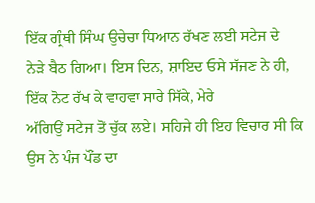ਇੱਕ ਗ੍ਰੰਥੀ ਸਿੰਘ ਉਚੇਚਾ ਧਿਆਨ ਰੱਖਣ ਲਈ ਸਟੇਜ ਦੇ
ਨੇੜੇ ਬੈਠ ਗਿਆ। ਇਸ ਦਿਨ, ਸ਼ਾਇਦ ਓਸੇ ਸੱਜਣ ਨੇ ਹੀ, ਇੱਕ ਨੋਟ ਰੱਖ ਕੇ ਵਾਹਵਾ ਸਾਰੇ ਸਿੱਕੇ, ਮੇਰੇ
ਅੱਗਿਉਂ ਸਟੇਜ ਤੋਂ ਚੁੱਕ ਲਏ। ਸਹਿਜੇ ਹੀ ਇਹ ਵਿਚਾਰ ਸੀ ਕਿ ਉਸ ਨੇ ਪੰਜ ਪੌਂਡ ਦਾ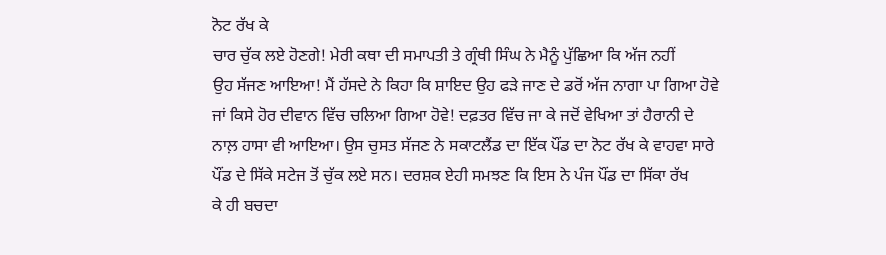ਨੋਟ ਰੱਖ ਕੇ
ਚਾਰ ਚੁੱਕ ਲਏ ਹੋਣਗੇ! ਮੇਰੀ ਕਥਾ ਦੀ ਸਮਾਪਤੀ ਤੇ ਗ੍ਰੰਥੀ ਸਿੰਘ ਨੇ ਮੈਨੂੰ ਪੁੱਛਿਆ ਕਿ ਅੱਜ ਨਹੀਂ
ਉਹ ਸੱਜਣ ਆਇਆ! ਮੈਂ ਹੱਸਦੇ ਨੇ ਕਿਹਾ ਕਿ ਸ਼ਾਇਦ ਉਹ ਫੜੇ ਜਾਣ ਦੇ ਡਰੋਂ ਅੱਜ ਨਾਗਾ ਪਾ ਗਿਆ ਹੋਵੇ
ਜਾਂ ਕਿਸੇ ਹੋਰ ਦੀਵਾਨ ਵਿੱਚ ਚਲਿਆ ਗਿਆ ਹੋਵੇ! ਦਫ਼ਤਰ ਵਿੱਚ ਜਾ ਕੇ ਜਦੋਂ ਵੇਖਿਆ ਤਾਂ ਹੈਰਾਨੀ ਦੇ
ਨਾਲ਼ ਹਾਸਾ ਵੀ ਆਇਆ। ਉਸ ਚੁਸਤ ਸੱਜਣ ਨੇ ਸਕਾਟਲੈਂਡ ਦਾ ਇੱਕ ਪੌਂਡ ਦਾ ਨੋਟ ਰੱਖ ਕੇ ਵਾਹਵਾ ਸਾਰੇ
ਪੌਂਡ ਦੇ ਸਿੱਕੇ ਸਟੇਜ ਤੋਂ ਚੁੱਕ ਲਏ ਸਨ। ਦਰਸ਼ਕ ਏਹੀ ਸਮਝਣ ਕਿ ਇਸ ਨੇ ਪੰਜ ਪੌਂਡ ਦਾ ਸਿੱਕਾ ਰੱਖ
ਕੇ ਹੀ ਬਚਦਾ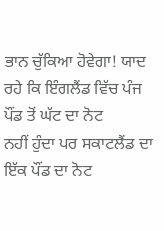ਭਾਨ ਚੁੱਕਿਆ ਹੋਵੇਗਾ! ਯਾਦ ਰਹੇ ਕਿ ਇੰਗਲੈਂਡ ਵਿੱਚ ਪੰਜ ਪੌਂਡ ਤੋਂ ਘੱਟ ਦਾ ਨੋਟ
ਨਹੀਂ ਹੁੰਦਾ ਪਰ ਸਕਾਟਲੈਂਡ ਦਾ ਇੱਕ ਪੌਂਡ ਦਾ ਨੋਟ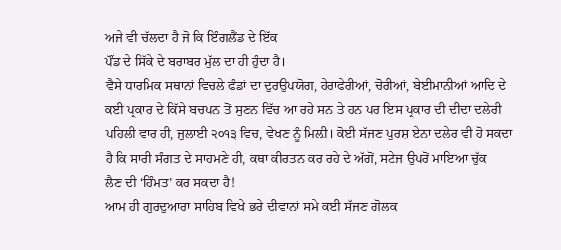ਅਜੇ ਵੀ ਚੱਲਦਾ ਹੈ ਜੋ ਕਿ ਇੰਗਲੈਂਡ ਦੇ ਇੱਕ
ਪੌਂਡ ਦੇ ਸਿੱਕੇ ਦੇ ਬਰਾਬਰ ਮੁੱਲ ਦਾ ਹੀ ਹੁੰਦਾ ਹੈ।
ਵੈਸੇ ਧਾਰਮਿਕ ਸਥਾਨਾਂ ਵਿਚਲੇ ਫੰਡਾਂ ਦਾ ਦੁਰਉਪਯੋਗ, ਹੇਰਾਫੇਰੀਆਂ, ਚੋਰੀਆਂ, ਬੇਈਮਾਨੀਆਂ ਆਦਿ ਦੇ
ਕਈ ਪ੍ਰਕਾਰ ਦੇ ਕਿੱਸੇ ਬਚਪਨ ਤੋਂ ਸੁਣਨ ਵਿੱਚ ਆ ਰਹੇ ਸਨ ਤੇ ਹਨ ਪਰ ਇਸ ਪ੍ਰਕਾਰ ਦੀ ਦੀਦਾ ਦਲੇਰੀ
ਪਹਿਲੀ ਵਾਰ ਹੀ, ਜੁਲਾਈ ੨੦੧੩ ਵਿਚ, ਵੇਖਣ ਨੂੰ ਮਿਲ਼ੀ। ਕੋਈ ਸੱਜਣ ਪੁਰਸ਼ ਏਨਾ ਦਲੇਰ ਵੀ ਹੋ ਸਕਦਾ
ਹੈ ਕਿ ਸਾਰੀ ਸੰਗਤ ਦੇ ਸਾਹਮਣੇ ਹੀ, ਕਥਾ ਕੀਰਤਨ ਕਰ ਰਹੇ ਦੇ ਅੱਗੋਂ, ਸਟੇਜ ਉਪਰੋਂ ਮਾਇਆ ਚੁੱਕ
ਲੈਣ ਦੀ ‘ਹਿੰਮਤ’ ਕਰ ਸਕਦਾ ਹੈ!
ਆਮ ਹੀ ਗੁਰਦੁਆਰਾ ਸਾਹਿਬ ਵਿਖੇ ਭਰੇ ਦੀਵਾਨਾਂ ਸਮੇ ਕਈ ਸੱਜਣ ਗੋਲਕ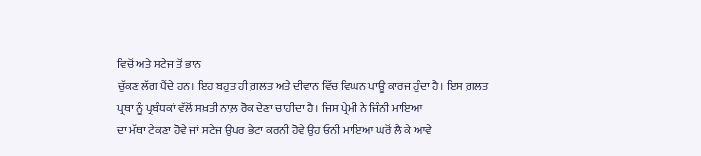ਵਿਚੋਂ ਅਤੇ ਸਟੇਜ ਤੋਂ ਭਾਨ
ਚੁੱਕਣ ਲੱਗ ਪੈਂਦੇ ਹਨ। ਇਹ ਬਹੁਤ ਹੀ ਗ਼ਲਤ ਅਤੇ ਦੀਵਾਨ ਵਿੱਚ ਵਿਘਨ ਪਾਊ ਕਾਰਜ ਹੁੰਦਾ ਹੈ। ਇਸ ਗ਼ਲਤ
ਪ੍ਰਥਾ ਨੂੰ ਪ੍ਰਬੰਧਕਾਂ ਵੱਲੋਂ ਸਖ਼ਤੀ ਨਾਲ਼ ਰੋਕ ਦੇਣਾ ਚਾਹੀਦਾ ਹੈ। ਜਿਸ ਪ੍ਰੇਮੀ ਨੇ ਜਿੰਨੀ ਮਾਇਆ
ਦਾ ਮੱਥਾ ਟੇਕਣਾ ਹੋਵੇ ਜਾਂ ਸਟੇਜ ਉਪਰ ਭੇਟਾ ਕਰਨੀ ਹੋਵੇ ਉਹ ਓਨੀ ਮਾਇਆ ਘਰੋਂ ਲੈ ਕੇ ਆਵੇ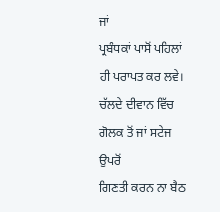ਜਾਂ
ਪ੍ਰਬੰਧਕਾਂ ਪਾਸੋਂ ਪਹਿਲਾਂ ਹੀ ਪਰਾਪਤ ਕਰ ਲਵੇ। ਚੱਲਦੇ ਦੀਵਾਨ ਵਿੱਚ ਗੋਲਕ ਤੋਂ ਜਾਂ ਸਟੇਜ ਉਪਰੋਂ
ਗਿਣਤੀ ਕਰਨ ਨਾ ਬੈਠ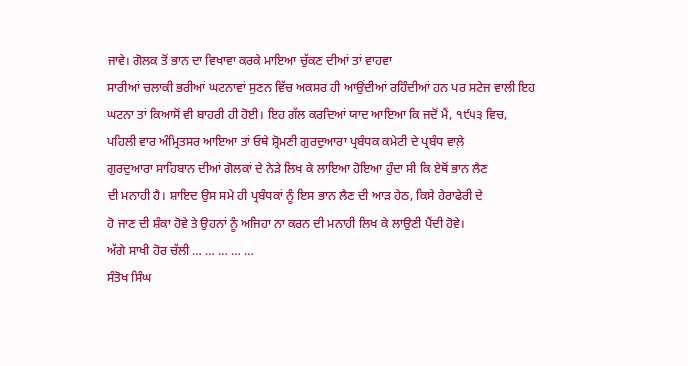ਜਾਵੇ। ਗੋਲਕ ਤੋਂ ਭਾਨ ਦਾ ਵਿਖਾਵਾ ਕਰਕੇ ਮਾਇਆ ਚੁੱਕਣ ਦੀਆਂ ਤਾਂ ਵਾਹਵਾ
ਸਾਰੀਆਂ ਚਲਾਕੀ ਭਰੀਆਂ ਘਟਨਾਵਾਂ ਸੁਣਨ ਵਿੱਚ ਅਕਸਰ ਹੀ ਆਉਂਦੀਆਂ ਰਹਿੰਦੀਆਂ ਹਨ ਪਰ ਸਟੇਜ ਵਾਲੀ ਇਹ
ਘਟਨਾ ਤਾਂ ਕਿਆਸੋਂ ਵੀ ਬਾਹਰੀ ਹੀ ਹੋਈ। ਇਹ ਗੱਲ ਕਰਦਿਆਂ ਯਾਦ ਆਇਆ ਕਿ ਜਦੋਂ ਮੈਂ, ੧੯੫੩ ਵਿਚ,
ਪਹਿਲੀ ਵਾਰ ਅੰਮ੍ਰਿਤਸਰ ਆਇਆ ਤਾਂ ਓਥੇ ਸ਼੍ਰੋਮਣੀ ਗੁਰਦੁਆਰਾ ਪ੍ਰਬੰਧਕ ਕਮੇਟੀ ਦੇ ਪ੍ਰਬੰਧ ਵਾਲ਼ੇ
ਗੁਰਦੁਆਰਾ ਸਾਹਿਬਾਨ ਦੀਆਂ ਗੋਲਕਾਂ ਦੇ ਨੇੜੇ ਲਿਖ ਕੇ ਲਾਇਆ ਹੋਇਆ ਹੁੰਦਾ ਸੀ ਕਿ ਏਥੋਂ ਭਾਨ ਲੈਣ
ਦੀ ਮਨਾਹੀ ਹੈ। ਸ਼ਾਇਦ ਉਸ ਸਮੇ ਹੀ ਪ੍ਰਬੰਧਕਾਂ ਨੂੰ ਇਸ ਭਾਨ ਲੈਣ ਦੀ ਆੜ ਹੇਠ, ਕਿਸੇ ਹੇਰਾਫੇਰੀ ਦੇ
ਹੋ ਜਾਣ ਦੀ ਸ਼ੰਕਾ ਹੋਵੇ ਤੇ ਉਹਨਾਂ ਨੂੰ ਅਜਿਹਾ ਨਾ ਕਰਨ ਦੀ ਮਨਾਹੀ ਲਿਖ ਕੇ ਲਾਉਣੀ ਪੈਂਦੀ ਹੋਵੇ।
ਅੱਗੇ ਸਾਖੀ ਹੋਰ ਚੱਲੀ … … … … …
ਸੰਤੋਖ ਸਿੰਘ